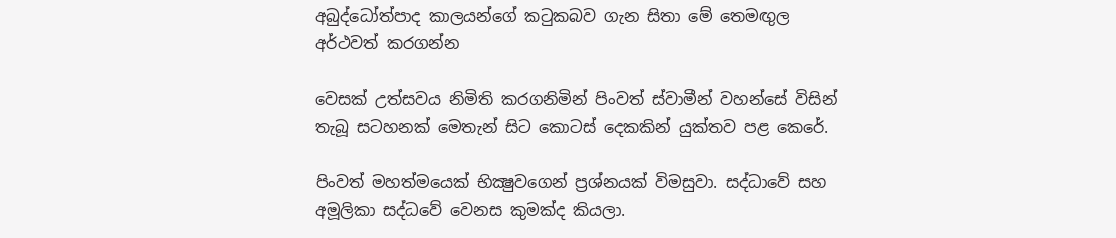අබුද්ධෝත්පාද කාලයන්ගේ කටුකබව ගැන සිතා මේ තෙමඟුල අර්ථවත් කරගන්න

වෙසක් උත්සවය නිමිති කරගනිමින් පිංවත් ස්වාමීන් වහන්සේ විසින් තැබූ සටහනක් මෙතැන් සිට කොටස් දෙකකින් යුක්තව පළ කෙරේ.

පිංවත් මහත්මයෙක්‌ භික්‍ෂුවගෙන් ප්‍රශ්නයක්‌ විමසුවා. සද්ධාවේ සහ අමූලිකා සද්ධවේ වෙනස කුමක්‌ද කියලා.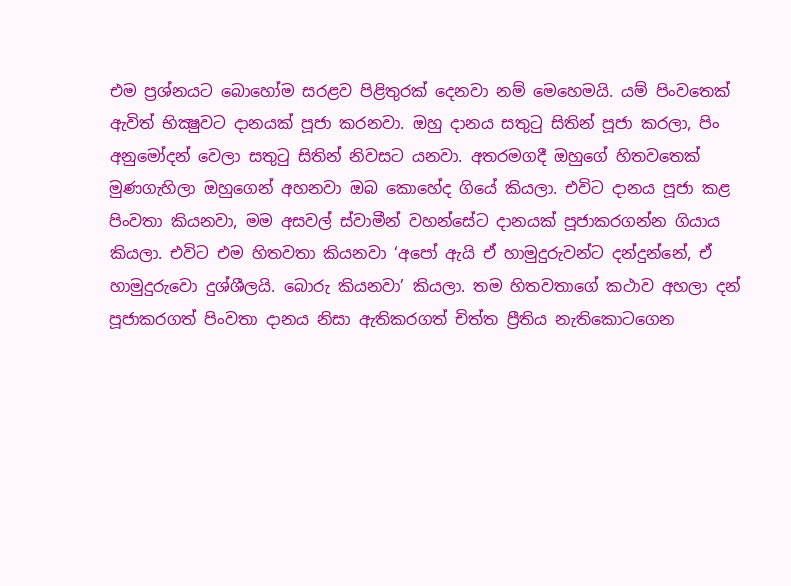එම ප්‍රශ්නයට බොහෝම සරළව පිළිතුරක්‌ දෙනවා නම් මෙහෙමයි. යම් පිංවතෙක්‌ ඇවිත් භික්‍ෂුවට දානයක්‌ පූජා කරනවා. ඔහු දානය සතුටු සිතින් පූජා කරලා, පිං අනුමෝදන් වෙලා සතුටු සිතින් නිවසට යනවා. අතරමගදී ඔහුගේ හිතවතෙක්‌ මුණගැහිලා ඔහුගෙන් අහනවා ඔබ කොහේද ගියේ කියලා. එවිට දානය පූජා කළ පිංවතා කියනවා, මම අසවල් ස්‌වාමීන් වහන්සේට දානයක්‌ පූජාකරගන්න ගියාය කියලා. එවිට එම හිතවතා කියනවා ‘අපෝ ඇයි ඒ හාමුදුරුවන්ට දන්දුන්නේ, ඒ හාමුදුරුවො දුශ්ශීලයි. බොරු කියනවා’ කියලා. තම හිතවතාගේ කථාව අහලා දන් පූජාකරගත් පිංවතා දානය නිසා ඇතිකරගත් චිත්ත ප්‍රීතිය නැතිකොටගෙන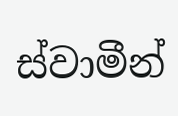ස්‌වාමීන්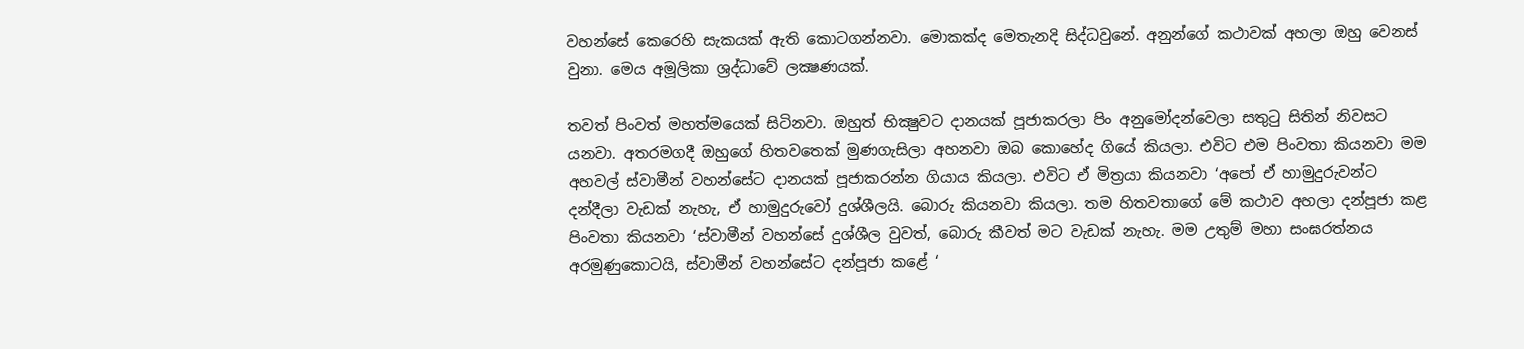වහන්සේ කෙරෙහි සැකයක්‌ ඇති කොටගන්නවා. මොකක්‌ද මෙතැනදි සිද්ධවුනේ. අනුන්ගේ කථාවක්‌ අහලා ඔහු වෙනස්‌ වුනා. මෙය අමූලිකා ශ්‍රද්ධාවේ ලක්‍ෂණයක්‌.

තවත් පිංවත් මහත්මයෙක්‌ සිටිනවා. ඔහුත් භික්‍ෂුවට දානයක්‌ පූජාකරලා පිං අනුමෝදන්වෙලා සතුටු සිතින් නිවසට යනවා. අතරමගදී ඔහුගේ හිතවතෙක්‌ මුණගැසිලා අහනවා ඔබ කොහේද ගියේ කියලා. එවිට එම පිංවතා කියනවා මම අහවල් ස්‌වාමීන් වහන්සේට දානයක්‌ පූජාකරන්න ගියාය කියලා. එවිට ඒ මිත්‍රයා කියනවා ‘අපෝ ඒ හාමුදුරුවන්ට දන්දීලා වැඩක්‌ නැහැ, ඒ හාමුදුරුවෝ දුශ්ශීලයි. බොරු කියනවා කියලා. තම හිතවතාගේ මේ කථාව අහලා දන්පූජා කළ පිංවතා කියනවා ‘ස්‌වාමීන් වහන්සේ දුශ්ශීල වුවත්, බොරු කීවත් මට වැඩක්‌ නැහැ. මම උතුම් මහා සංඝරත්නය අරමුණුකොටයි, ස්‌වාමීන් වහන්සේට දන්පූජා කළේ ‘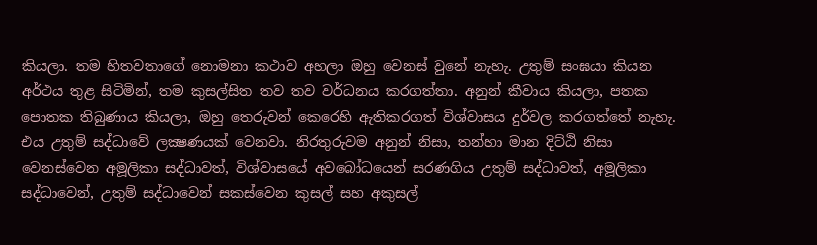කියලා. තම හිතවතාගේ නොමනා කථාව අහලා ඔහු වෙනස්‌ වුනේ නැහැ. උතුම් සංඝයා කියන අර්ථය තුළ සිටිමින්, තම කුසල්සිත තව තව වර්ධනය කරගත්තා. අනුන් කීවාය කියලා, පතක පොතක තිබුණාය කියලා, ඔහු තෙරුවන් කෙරෙහි ඇතිකරගත් විශ්වාසය දුර්වල කරගත්තේ නැහැ. එය උතුම් සද්ධාවේ ලක්‍ෂණයක්‌ වෙනවා. නිරතුරුවම අනුන් නිසා, තන්හා මාන දිට්‌ඨි නිසා වෙනස්‌වෙන අමූලිකා සද්ධාවත්, විශ්වාසයේ අවබෝධයෙන් සරණගිය උතුම් සද්ධාවත්, අමූලිකා සද්ධාවෙන්, උතුම් සද්ධාවෙන් සකස්‌වෙන කුසල් සහ අකුසල්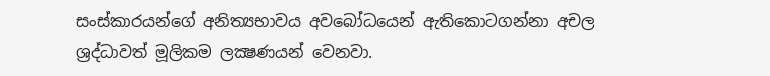සංස්‌කාරයන්ගේ අනිත්‍යභාවය අවබෝධයෙන් ඇතිකොටගන්නා අචල ශ්‍රද්ධාවත් මූලිකම ලක්‍ෂණයන් වෙනවා.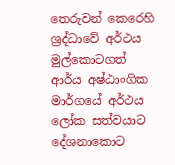තෙරුවන් කෙරෙහි ශ්‍රද්ධාවේ අර්ථය මුල්කොටගත් ආර්ය අෂ්ඨාංගික මාර්ගයේ අර්ථය ලෝක සත්වයාට දේශනාකොට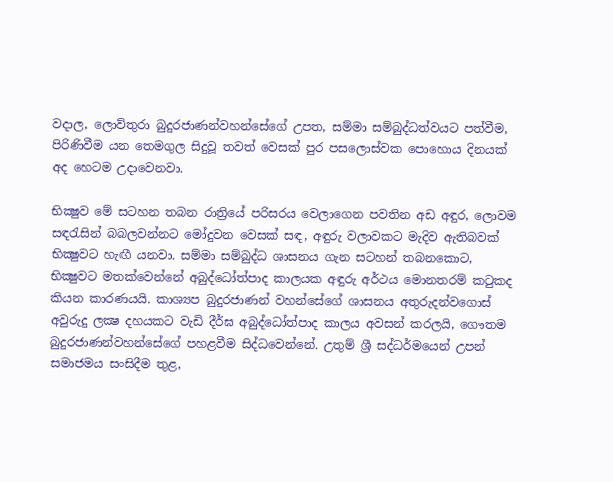වදාල, ලොව්තුරා බුදුරජාණන්වහන්සේගේ උපත, සම්මා සම්බුද්ධත්වයට පත්වීම, පිරිණිවීම යන තෙමගුල සිදුවූ තවත් වෙසක්‌ පුර පසලොස්‌වක පොහොය දිනයක්‌ අද හෙටම උදාවෙනවා.

භික්‍ෂුව මේ සටහන තබන රාත්‍රියේ පරිසරය වෙලාගෙන පවතින අඩ අඳුර, ලොවම සඳරැසින් බබලවන්නට මෝදුවන වෙසක්‌ සඳ, අඳුරු වලාවකට මැදිව ඇතිබවක්‌ භික්‍ෂුවට හැඟී යනවා. සම්මා සම්බුද්ධ ශාසනය ගැන සටහන් තබනකොට, භික්‍ෂුවට මතක්‌වෙන්නේ අබුද්ධෝත්පාද කාලයක අඳුරු අර්ථය මොනතරම් කටුකද කියන කාරණයයි. කාශ්‍යප බුදුරජාණන් වහන්සේගේ ශාසනය අතුරුදන්වගොස්‌ අවුරුදු ලක්‍ෂ දහයකට වැඩි දීර්ඝ අබුද්ධෝත්පාද කාලය අවසන් කරලයි, ගෞතම බුදුරජාණන්වහන්සේගේ පහළවීම සිද්ධවෙන්නේ. උතුම් ශ්‍රී සද්ධර්මයෙන් උපන් සමාජමය සංසිදීම තුළ,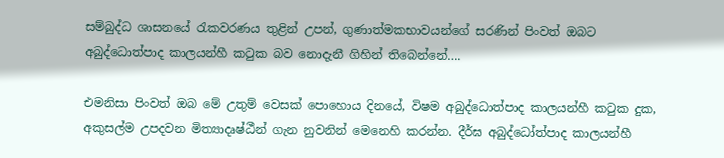සම්බුද්ධ ශාසනයේ රැකවරණය තුළින් උපන්, ගුණාත්මකභාවයන්ගේ සරණින් පිංවත් ඔබට අබුද්ධොත්පාද කාලයන්හී කටුක බව නොදැනී ගිහින් තිබෙන්නේ….

එමනිසා පිංවත් ඔබ මේ උතුම් වෙසක්‌ පොහොය දිනයේ, විෂම අබුද්ධොත්පාද කාලයන්හී කටුක දුක, අකුසල්ම උපදවන මිත්‍යාදෘෂ්ඨීන් ගැන නුවනින් මෙනෙහි කරන්න. දීර්ඝ අබුද්ධෝත්පාද කාලයන්හී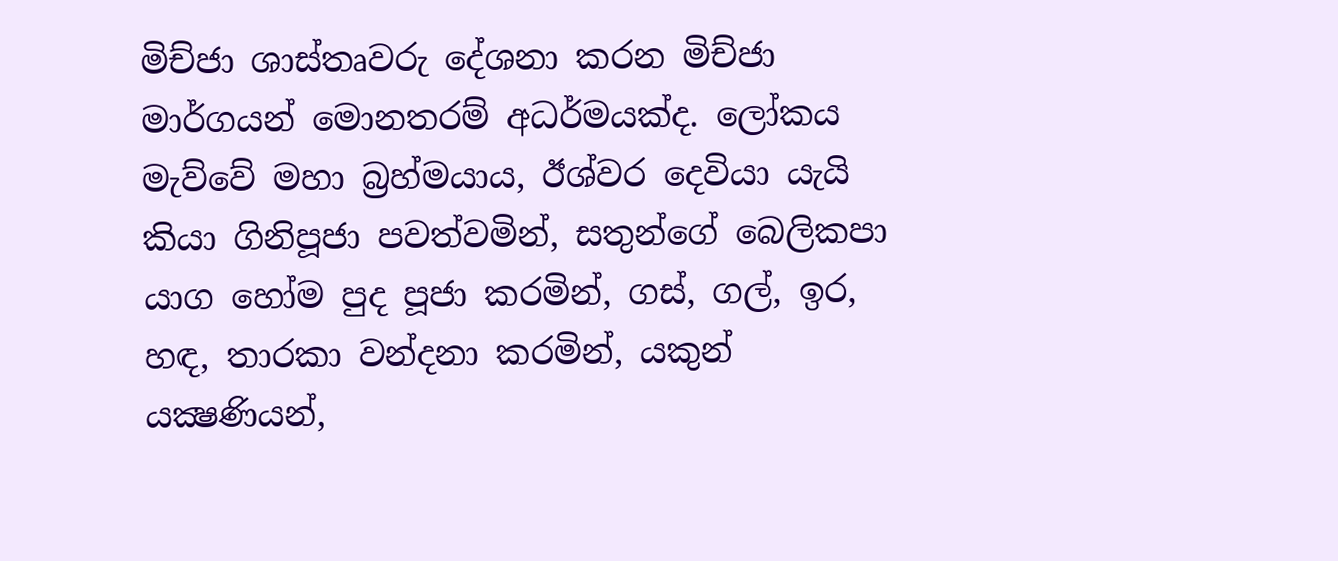මිච්ජා ශාස්‌තෘවරු දේශනා කරන මිච්ජා මාර්ගයන් මොනතරම් අධර්මයක්‌ද. ලෝකය මැව්වේ මහා බ්‍රහ්මයාය, ඊශ්වර දෙවියා යැයි කියා ගිනිපූජා පවත්වමින්, සතුන්ගේ බෙලිකපා යාග හෝම පුද පූජා කරමින්, ගස්‌, ගල්, ඉර, හඳ, තාරකා වන්දනා කරමින්, යකුන් යක්‍ෂණියන්,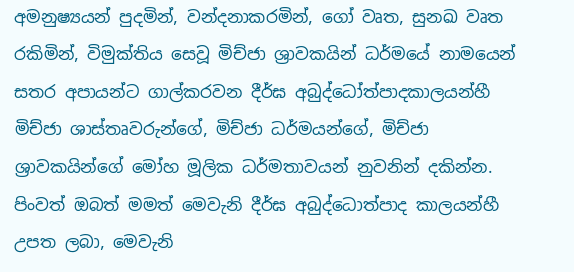අමනුෂ්‍යයන් පුදමින්, වන්දනාකරමින්, ගෝ වෘත, සුනඛ වෘත රකිමින්, විමුක්‌තිය සෙවූ මිච්ජා ශ්‍රාවකයින් ධර්මයේ නාමයෙන් සතර අපායන්ට ගාල්කරවන දීර්ඝ අබුද්ධෝත්පාදකාලයන්හී මිච්ජා ශාස්‌තෘවරුන්ගේ, මිච්ජා ධර්මයන්ගේ, මිච්ජා ශ්‍රාවකයින්ගේ මෝහ මූලික ධර්මතාවයන් නුවනින් දකින්න. පිංවත් ඔබත් මමත් මෙවැනි දීර්ඝ අබුද්ධොත්පාද කාලයන්හී උපත ලබා, මෙවැනි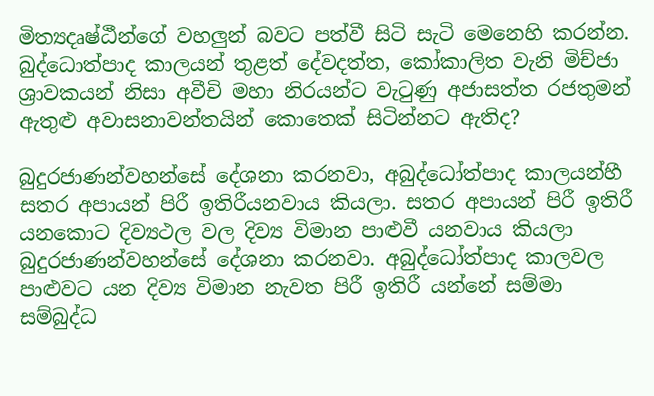මිත්‍යදෘෂ්ඨීන්ගේ වහලුන් බවට පත්වී සිටි සැටි මෙනෙහි කරන්න. බුද්ධොත්පාද කාලයන් තුළත් දේවදත්ත, කෝකාලිත වැනි මිච්ජා ශ්‍රාවකයන් නිසා අවීචි මහා නිරයන්ට වැටුණු අජාසත්ත රජතුමන් ඇතුළු අවාසනාවන්තයින් කොතෙක්‌ සිටින්නට ඇතිද?

බුදුරජාණන්වහන්සේ දේශනා කරනවා, අබුද්ධෝත්පාද කාලයන්හී සතර අපායන් පිරී ඉතිරීයනවාය කියලා. සතර අපායන් පිරී ඉතිරී යනකොට දිව්‍යථල වල දිව්‍ය විමාන පාළුවී යනවාය කියලා බුදුරජාණන්වහන්සේ දේශනා කරනවා. අබුද්ධෝත්පාද කාලවල පාළුවට යන දිව්‍ය විමාන නැවත පිරී ඉතිරී යන්නේ සම්මා සම්බුද්ධ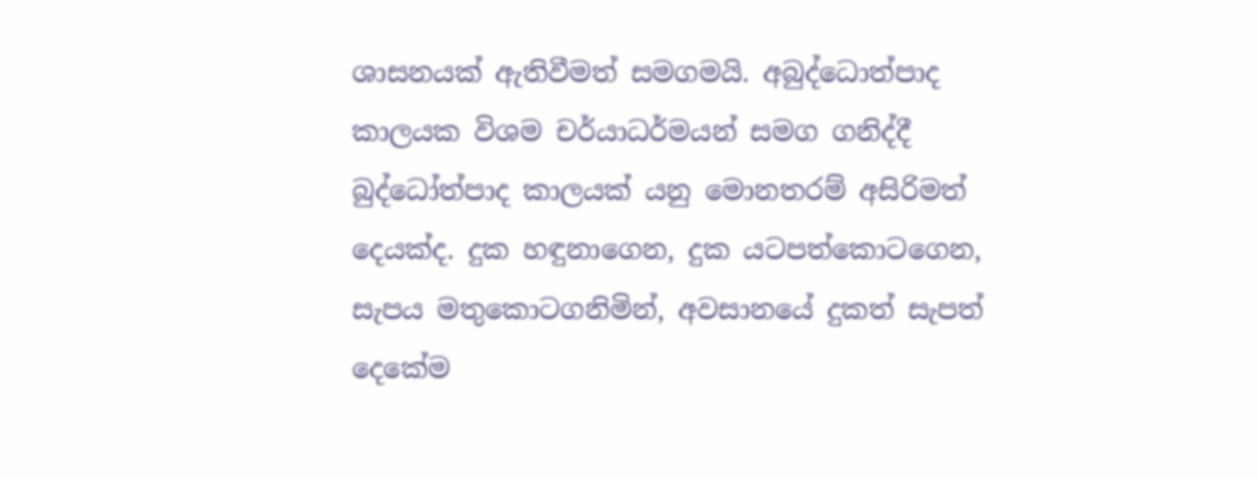ශාසනයක්‌ ඇතිවීමත් සමගමයි. අබුද්ධොත්පාද කාලයක විශම චර්යාධර්මයන් සමග ගනිද්දී බුද්ධෝත්පාද කාලයක්‌ යනු මොනතරම් අසිරිමත් දෙයක්‌ද. දුක හඳුනාගෙන, දුක යටපත්කොටගෙන, සැපය මතුකොටගනිමින්, අවසානයේ දුකත් සැපත් දෙකේම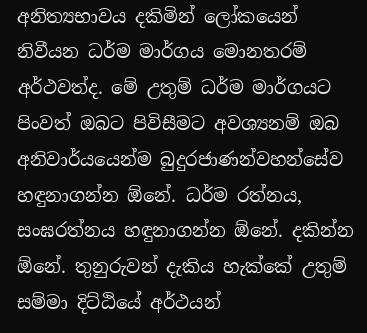අනිත්‍යභාවය දකිමින් ලෝකයෙන් නිවීයන ධර්ම මාර්ගය මොනතරම් අර්ථවත්ද. මේ උතුම් ධර්ම මාර්ගයට පිංවත් ඔබට පිවිසීමට අවශ්‍යනම් ඔබ අනිවාර්යයෙන්ම බුදුරජාණන්වහන්සේව හඳුනාගන්න ඕනේ. ධර්ම රත්නය, සංඝරත්නය හඳුනාගන්න ඕනේ. දකින්න ඕනේ. තුනුරුවන් දැකිය හැක්‌කේ උතුම් සම්මා දිට්‌ඨියේ අර්ථයන්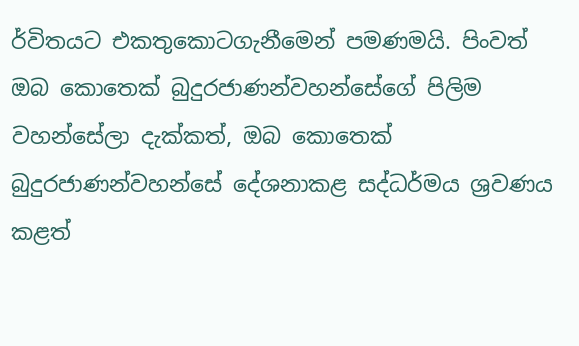ර්විතයට එකතුකොටගැනීමෙන් පමණමයි. පිංවත් ඔබ කොතෙක්‌ බුදුරජාණන්වහන්සේගේ පිලිම වහන්සේලා දැක්‌කත්, ඔබ කොතෙක්‌ බුදුරජාණන්වහන්සේ දේශනාකළ සද්ධර්මය ශ්‍රවණය කළත්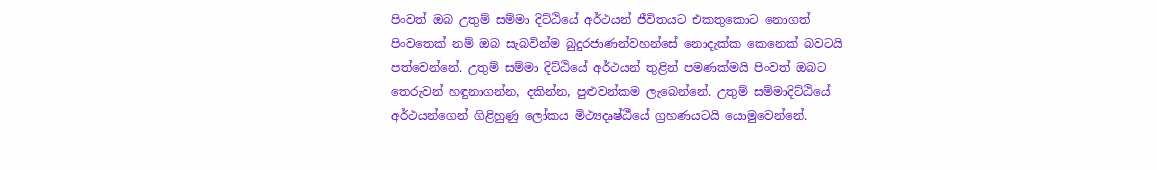පිංවත් ඔබ උතුම් සම්මා දිට්‌ඨියේ අර්ථයන් ජීවිතයට එකතුකොට නොගත් පිංවතෙක්‌ නම් ඔබ සැබවින්ම බුදුරජාණන්වහන්සේ නොදැක්‌ක කෙනෙක්‌ බවටයි පත්වෙන්නේ. උතුම් සම්මා දිට්‌ඨියේ අර්ථයන් තුළින් පමණක්‌මයි පිංවත් ඔබට තෙරුවන් හඳුනාගන්න, දකින්න, පුළුවන්කම ලැබෙන්නේ. උතුම් සම්මාදිට්‌ඨියේ අර්ථයන්ගෙන් ගිළිහුණු ලෝකය මිථ්‍යදෘෂ්ඨීයේ ග්‍රහණයටයි යොමුවෙන්නේ.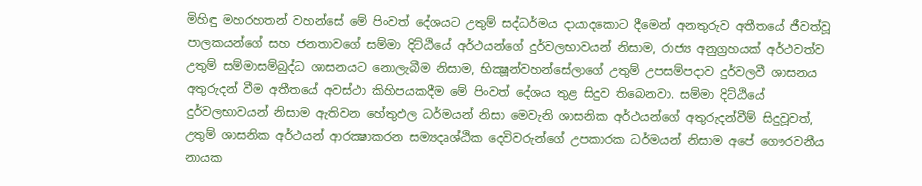මිහිඳු මහරහතන් වහන්සේ මේ පිංවත් දේශයට උතුම් සද්ධර්මය දායාදකොට දීමෙන් අනතුරුව අතීතයේ ජීවත්වූ පාලකයන්ගේ සහ ජනතාවගේ සම්මා දිට්‌ඨියේ අර්ථයන්ගේ දුර්වලභාවයන් නිසාම, රාජ්‍ය අනුග්‍රහයක්‌ අර්ථවත්ව උතුම් සම්මාසම්බුද්ධ ශාසනයට නොලැබීම නිසාම, භික්‍ෂූන්වහන්සේලාගේ උතුම් උපසම්පදාව දුර්වලවී ශාසනය අතුරුදන් වීම අතීතයේ අවස්‌ථා කිහිපයකදීම මේ පිංවත් දේශය තුළ සිදුව තිබෙනවා. සම්මා දිට්‌ඨියේ දුර්වලභාවයන් නිසාම ඇතිවන හේතුඵල ධර්මයන් නිසා මෙවැනි ශාසනික අර්ථයන්ගේ අතුරුදන්වීම් සිදුවූවත්, උතුම් ශාසනික අර්ථයන් ආරක්‍ෂාකරන සම්‍යදෘශ්ඨික දෙවිවරුන්ගේ උපකාරක ධර්මයන් නිසාම අපේ ගෞරවනීය නායක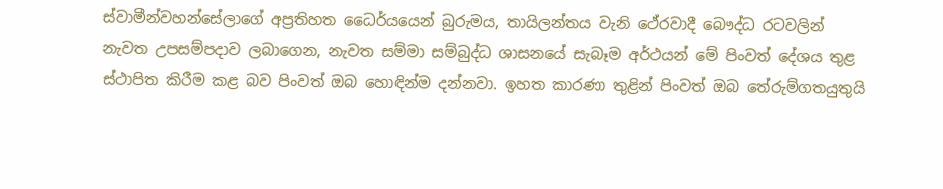ස්‌වාමීන්වහන්සේලාගේ අප්‍රතිහත ධෛර්යයෙන් බුරුමය, තායිලන්තය වැනි ථේරවාදී බෞද්ධ රටවලින් නැවත උපසම්පදාව ලබාගෙන, නැවත සම්මා සම්බුද්ධ ශාසනයේ සැබෑම අර්ථයන් මේ පිංවත් දේශය තුළ ස්‌ථාපිත කිරීම කළ බව පිංවත් ඔබ හොඳින්ම දන්නවා. ඉහත කාරණා තුළින් පිංවත් ඔබ තේරුම්ගතයුතුයි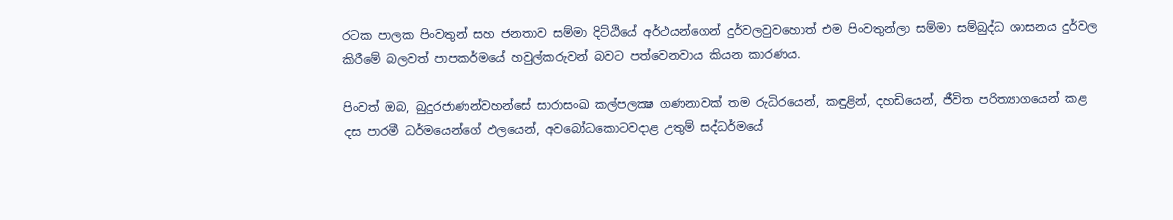රටක පාලක පිංවතුන් සහ ජනතාව සම්මා දිට්‌ඨියේ අර්ථයන්ගෙන් දුර්වලවුවහොත් එම පිංවතුන්ලා සම්මා සම්බුද්ධ ශාසනය දුර්වල කිරීමේ බලවත් පාපකර්මයේ හවුල්කරුවන් බවට පත්වෙනවාය කියන කාරණය.

පිංවත් ඔබ, බුදුරජාණන්වහන්සේ සාරාසංඛ කල්පලක්‍ෂ ගණනාවක්‌ තම රුධිරයෙන්, කඳුළින්, දහඩියෙන්, ජීවිත පරිත්‍යාගයෙන් කළ දස පාරමී ධර්මයෙන්ගේ ඵලයෙන්, අවබෝධකොටවදාළ උතුම් සද්ධර්මයේ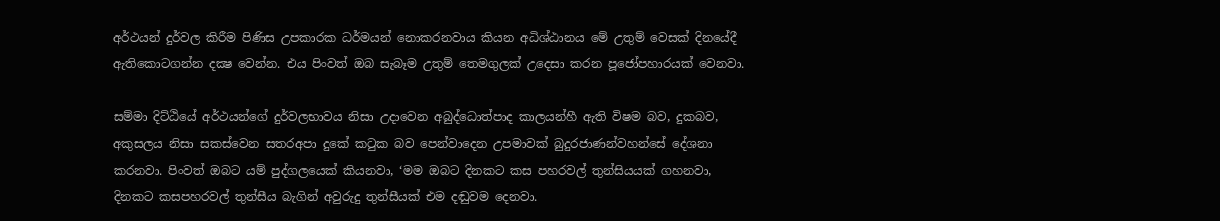අර්ථයන් දුර්වල කිරීම පිණිස උපකාරක ධර්මයන් නොකරනවාය කියන අධිශ්ඨානය මේ උතුම් වෙසක්‌ දිනයේදී ඇතිකොටගන්න දක්‍ෂ වෙන්න. එය පිංවත් ඔබ සැබෑම උතුම් තෙමගුලක්‌ උදෙසා කරන පූජෝපහාරයක්‌ වෙනවා.

සම්මා දිට්‌ඨියේ අර්ථයන්ගේ දුර්වලභාවය නිසා උදාවෙන අබුද්ධොත්පාද කාලයන්හී ඇති විෂම බව, දුකබව, අකුසලය නිසා සකස්‌වෙන සතරඅපා දුකේ කටුක බව පෙන්වාදෙන උපමාවක්‌ බුදුරජාණන්වහන්සේ දේශනා කරනවා. පිංවත් ඔබට යම් පුද්ගලයෙක්‌ කියනවා, ‘මම ඔබට දිනකට කස පහරවල් තුන්සියයක්‌ ගහනවා, දිනකට කසපහරවල් තුන්සීය බැගින් අවුරුදු තුන්සීයක්‌ එම දඬුවම දෙනවා.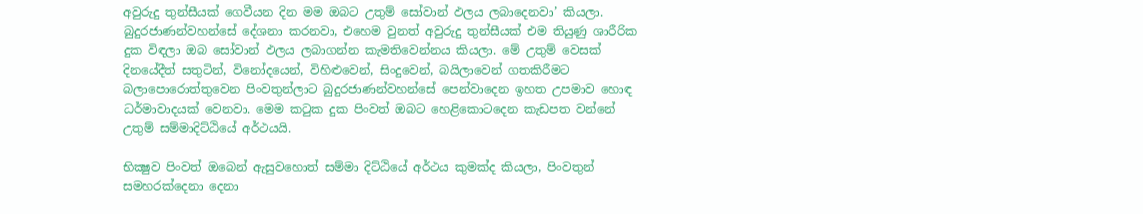අවුරුදු තුන්සීයක්‌ ගෙවීයන දින මම ඔබට උතුම් සෝවාන් ඵලය ලබාදෙනවා’ කියලා. බුදුරජාණන්වහන්සේ දේශනා කරනවා, එහෙම වුනත් අවුරුදු තුන්සීයක්‌ එම තියුණු ශාරීරික දුක විඳලා ඔබ සෝවාන් ඵලය ලබාගන්න කැමතිවෙන්නය කියලා. මේ උතුම් වෙසක්‌ දිනයේදීත් සතුටින්, විනෝදයෙන්, විහිළුවෙන්, සිංදුවෙන්, බයිලාවෙන් ගතකිරීමට බලාපොරොත්තුවෙන පිංවතුන්ලාට බුදුරජාණන්වහන්සේ පෙන්වාදෙන ඉහත උපමාව හොඳ ධර්මාවාදයක්‌ වෙනවා. මෙම කටුක දුක පිංවත් ඔබට හෙළිකොටදෙන කැඩපත වන්නේ උතුම් සම්මාදිට්‌ඨියේ අර්ථයයි.

භික්‍ෂුව පිංවත් ඔබෙන් ඇසුවහොත් සම්මා දිට්‌ඨියේ අර්ථය කුමක්‌ද කියලා, පිංවතුන් සමහරක්‌දෙනා දෙනා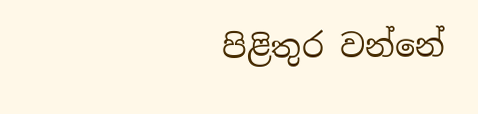පිළිතුර වන්නේ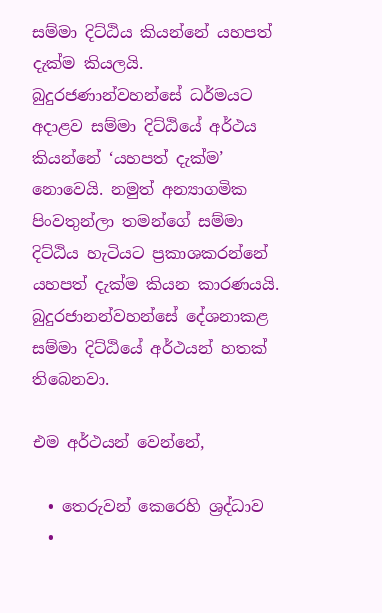සම්මා දිට්‌ඨිය කියන්නේ යහපත් දැක්‌ම කියලයි. බුදුරජණාන්වහන්සේ ධර්මයට අදාළව සම්මා දිට්‌ඨියේ අර්ථය කියන්නේ ‘යහපත් දැක්‌ම’ නොවෙයි. නමුත් අන්‍යාගමික පිංවතුන්ලා තමන්ගේ සම්මා දිට්‌ඨිය හැටියට ප්‍රකාශකරන්නේ යහපත් දැක්‌ම කියන කාරණයයි. බුදුරජානන්වහන්සේ දේශනාකළ සම්මා දිට්‌ඨියේ අර්ථයන් හතක්‌ තිබෙනවා.

එම අර්ථයන් වෙන්නේ,

  • තෙරුවන් කෙරෙහි ශ්‍රද්ධාව
  •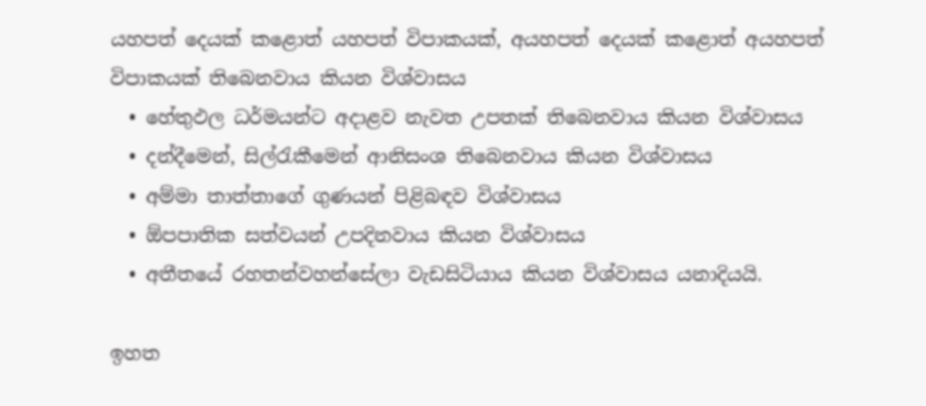යහපත් දෙයක්‌ කළොත් යහපත් විපාකයක්‌, අයහපත් දෙයක්‌ කළොත් අයහපත් විපාකයක්‌ තිබෙනවාය කියන විශ්වාසය
  • හේතුඵල ධර්මයන්ට අදාළව නැවත උපතක්‌ තිබෙනවාය කියන විශ්වාසය
  • දන්දීමෙන්, සිල්රැකීමෙන් ආනිසංශ තිබෙනවාය කියන විශ්වාසය
  • අම්මා තාත්තාගේ ගුණයන් පිළිබඳව විශ්වාසය
  • ඕපපාතික සත්වයන් උපදිනවාය කියන විශ්වාසය
  • අතීතයේ රහතන්වහන්සේලා වැඩසිටියාය කියන විශ්වාසය යනාදියයි.

ඉහත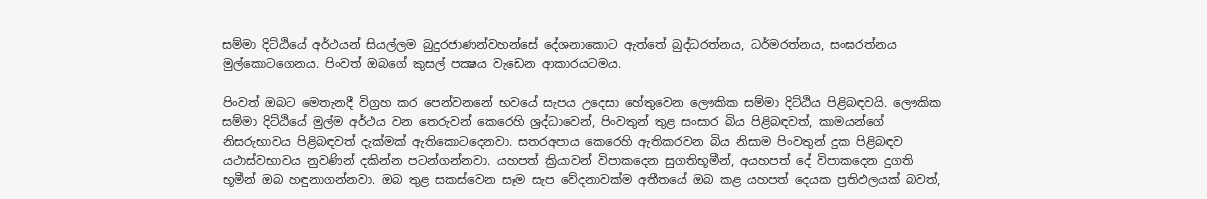සම්මා දිට්‌ඨියේ අර්ථයන් සියල්ලම බුදුරජාණන්වහන්සේ දේශනාකොට ඇත්තේ බුද්ධරත්නය, ධර්මරත්නය, සංඝරත්නය මුල්කොටගෙනය. පිංවත් ඔබගේ කුසල් පක්‍ෂය වැඩෙන ආකාරයටමය.

පිංවත් ඔබට මෙතැනදී විග්‍රහ කර පෙන්වනනේ භවයේ සැපය උදෙසා හේතුවෙන ලෞකික සම්මා දිට්‌ඨිය පිළිබඳවයි. ලෞකික සම්මා දිට්‌ඨියේ මුල්ම අර්ථය වන තෙරුවන් කෙරෙහි ශ්‍රද්ධාවෙන්, පිංවතුන් තුළ සංසාර බිය පිළිබඳවත්, කාමයන්ගේ නිසරුභාවය පිළිබඳවත් දැක්‌මක්‌ ඇතිකොටදෙනවා. සතරඅපාය කෙරෙහි ඇතිකරවන බිය නිසාම පිංවතුන් දුක පිළිබඳව යථාස්‌වභාවය නුවණින් දකින්න පටන්ගන්නවා. යහපත් ක්‍රියාවන් විපාකදෙන සුගතිභූමීන්, අයහපත් දේ විපාකදෙන දුගති භූමීන් ඔබ හඳුනාගන්නවා. ඔබ තුළ සකස්‌වෙන සෑම සැප වේදනාවක්‌ම අතීතයේ ඔබ කළ යහපත් දෙයක ප්‍රතිඵලයක්‌ බවත්,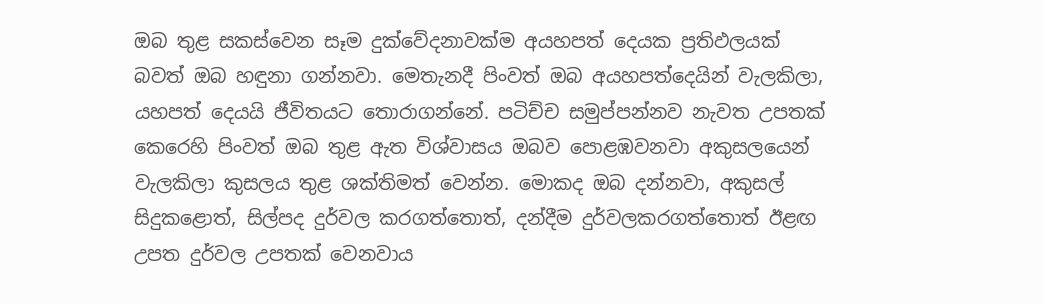ඔබ තුළ සකස්‌වෙන සෑම දුක්‌වේදනාවක්‌ම අයහපත් දෙයක ප්‍රතිඵලයක්‌ බවත් ඔබ හඳුනා ගන්නවා. මෙතැනදී පිංවත් ඔබ අයහපත්දෙයින් වැලකිලා, යහපත් දෙයයි ජීවිතයට තොරාගන්නේ. පටිච්ච සමුප්පන්නව නැවත උපතක්‌ කෙරෙහි පිංවත් ඔබ තුළ ඇත විශ්වාසය ඔබව පොළඹවනවා අකුසලයෙන් වැලකිලා කුසලය තුළ ශක්‌තිමත් වෙන්න. මොකද ඔබ දන්නවා, අකුසල් සිදුකළොත්, සිල්පද දුර්වල කරගත්තොත්, දන්දීම දුර්වලකරගත්තොත් ඊළඟ උපත දුර්වල උපතක්‌ වෙනවාය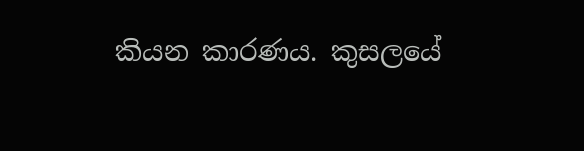කියන කාරණය. කුසලයේ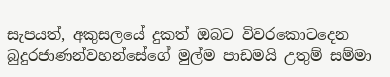සැපයත්, අකුසලයේ දුකත් ඔබට විවරකොටදෙන බුදුරජාණන්වහන්සේගේ මුල්ම පාඩමයි උතුම් සම්මා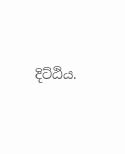දිට්‌ඨිය.